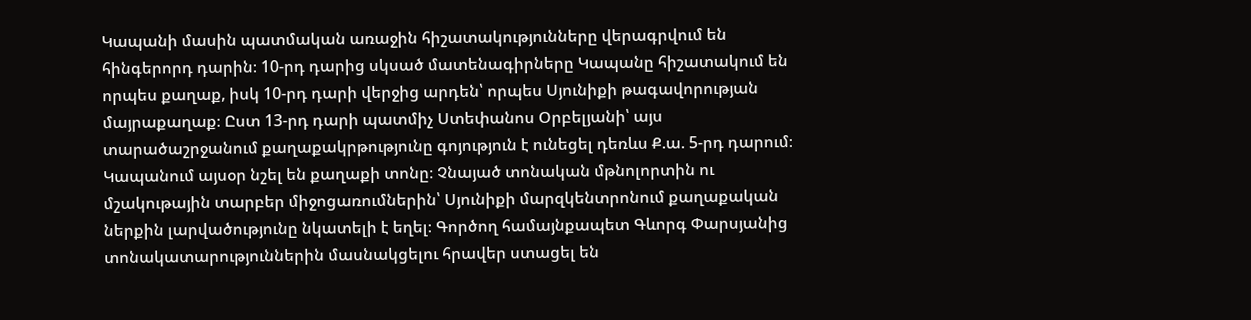Կապանի մասին պատմական առաջին հիշատակությունները վերագրվում են հինգերորդ դարին։ 10-րդ դարից սկսած մատենագիրները Կապանը հիշատակում են որպես քաղաք, իսկ 10-րդ դարի վերջից արդեն՝ որպես Սյունիքի թագավորության մայրաքաղաք։ Ըստ 13-րդ դարի պատմիչ Ստեփանոս Օրբելյանի՝ այս տարածաշրջանում քաղաքակրթությունը գոյություն է ունեցել դեռևս Ք.ա. 5-րդ դարում։ Կապանում այսօր նշել են քաղաքի տոնը։ Չնայած տոնական մթնոլորտին ու մշակութային տարբեր միջոցառումներին՝ Սյունիքի մարզկենտրոնում քաղաքական ներքին լարվածությունը նկատելի է եղել։ Գործող համայնքապետ Գևորգ Փարսյանից տոնակատարություններին մասնակցելու հրավեր ստացել են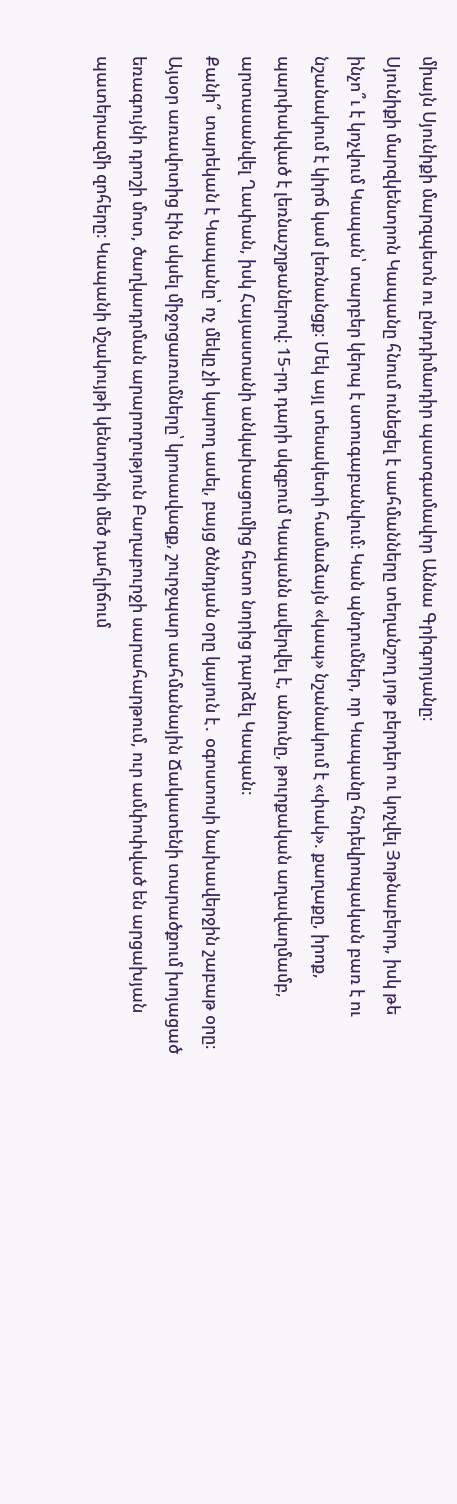միայն Սյունիքի մարզպետն ու ընդդիմադիր պատգամավոր Աննա Գրիգորյանը։
Սյունիքի մարզկենտրոն Կապանը հնում ունեցել է սահմանները տեղանշող յոթ բերդեր ու կոչվել Յոթնաբերդ, իսկ թե ինչո՞ւ է կոչվում Կապան՝ տարբեր կերպ է ստուգաբանվում։ Կան պնդումներ, որ Կապանը հնդեվրոպական բառ է ու նշանակում է կիրճ կամ լեռնանցք։ Մեկ այլ տեսակետի համաձայն «կապ» նշանակում է «փակ». քաղաքը, իրոք, պարփակված է լեռնաշղթաներով։ 15-րդ դարի սկզբում Կապանն ավերվել է, անունը, թուրքական աղավաղմամբ, արտասանվել Ղափան, իսկ Հայաստանի անկախացումից հետո նորից դարձել Կապան։
Քանի՞ տարեկան է Կապանը՝ ոչ մեկը չի կարող ասել, բայց ծննդյան օրը կայուն է․ օգոստոսի նախավերջին շաբաթ օրը։ Այսօր առավոտից էին սկսել միջոցառումները՝ կրոսավազք, շուրջպար սահմանային Ճակատենի տարածքում խոյացած եռագույնի դրոշի մոտ, ծաղկադրման արարողություն Բաղաբուրջի սարահարթում, ուր ամփոփված են արցախյան պատերազմի զոհերը։ Կապանի մշակույթի կենտրոնի մեծ դահլիճում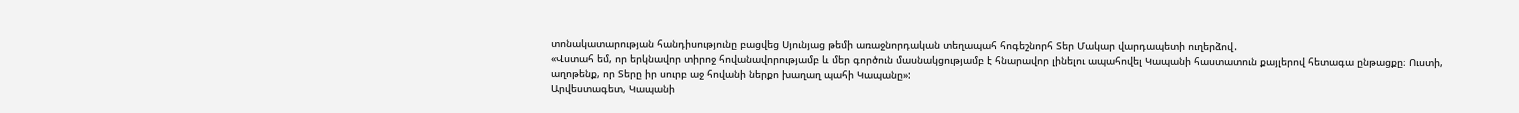տոնակատարության հանդիսությունը բացվեց Սյունյաց թեմի առաջնորդական տեղապահ հոգեշնորհ Տեր Մակար վարդապետի ուղերձով․
«Վստահ եմ, որ երկնավոր տիրոջ հովանավորությամբ և մեր գործուն մասնակցությամբ է հնարավոր լինելու ապահովել Կապանի հաստատուն քայլերով հետագա ընթացքը։ Ուստի, աղոթենք, որ Տերը իր սուրբ աջ հովանի ներքո խաղաղ պահի Կապանը»:
Արվեստագետ, Կապանի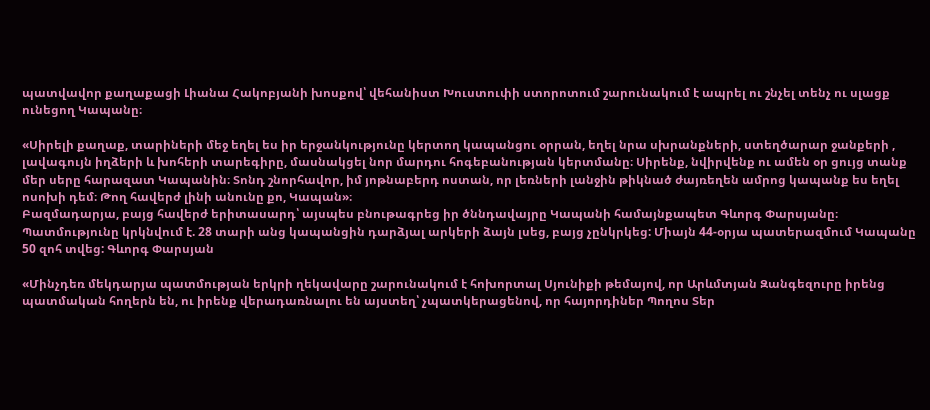պատվավոր քաղաքացի Լիանա Հակոբյանի խոսքով՝ վեհանիստ Խուստուփի ստորոտում շարունակում է ապրել ու շնչել տենչ ու սլացք ունեցող Կապանը։

«Սիրելի քաղաք, տարիների մեջ եղել ես իր երջանկությունը կերտող կապանցու օրրան, եղել նրա սխրանքների, ստեղծարար ջանքերի , լավագույն իղձերի և խոհերի տարեգիրը, մասնակցել նոր մարդու հոգեբանության կերտմանը։ Սիրենք, նվիրվենք ու ամեն օր ցույց տանք մեր սերը հարազատ Կապանին։ Տոնդ շնորհավոր, իմ յոթնաբերդ ոստան, որ լեռների լանջին թիկնած ժայռեղեն ամրոց կապանք ես եղել ոսոխի դեմ։ Թող հավերժ լինի անունը քո, Կապան»։
Բազմադարյա, բայց հավերժ երիտասարդ՝ այսպես բնութագրեց իր ծննդավայրը Կապանի համայնքապետ Գևորգ Փարսյանը։ Պատմությունը կրկնվում է. 28 տարի անց կապանցին դարձյալ արկերի ձայն լսեց, բայց չընկրկեց: Միայն 44-օրյա պատերազմում Կապանը 50 զոհ տվեց: Գևորգ Փարսյան

«Մինչդեռ մեկդարյա պատմության երկրի ղեկավարը շարունակում է հոխորտալ Սյունիքի թեմայով, որ Արևմտյան Զանգեզուրը իրենց պատմական հողերն են, ու իրենք վերադառնալու են այստեղ՝ չպատկերացենով, որ հայորդիներ Պողոս Տեր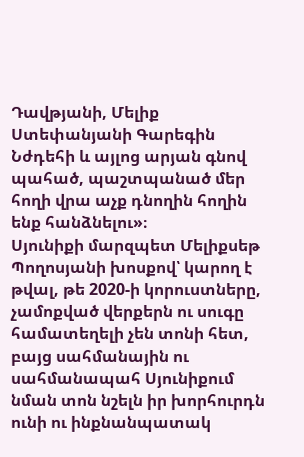Դավթյանի, Մելիք Ստեփանյանի Գարեգին Նժդեհի և այլոց արյան գնով պահած, պաշտպանած մեր հողի վրա աչք դնողին հողին ենք հանձնելու»։
Սյունիքի մարզպետ Մելիքսեթ Պողոսյանի խոսքով՝ կարող է թվալ, թե 2020-ի կորուստները, չամոքված վերքերն ու սուգը համատեղելի չեն տոնի հետ, բայց սահմանային ու սահմանապահ Սյունիքում նման տոն նշելն իր խորհուրդն ունի ու ինքնանպատակ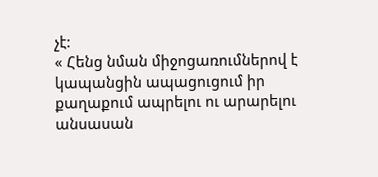չէ:
« Հենց նման միջոցառումներով է կապանցին ապացուցում իր քաղաքում ապրելու ու արարելու անսասան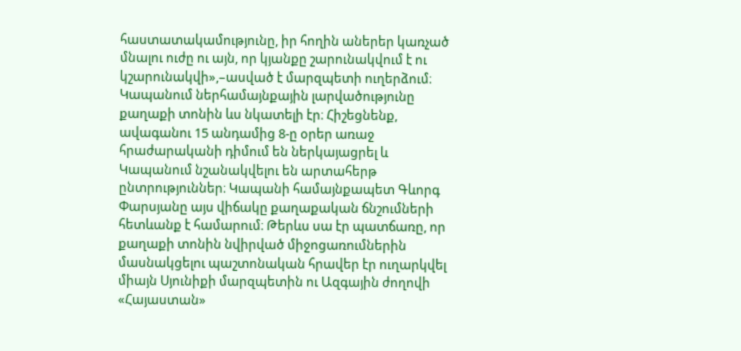հաստատակամությունը, իր հողին աներեր կառչած մնալու ուժը ու այն, որ կյանքը շարունակվում է ու կշարունակվի»,–ասված է մարզպետի ուղերձում։
Կապանում ներհամայնքային լարվածությունը քաղաքի տոնին ևս նկատելի էր։ Հիշեցնենք, ավագանու 15 անդամից 8-ը օրեր առաջ հրաժարականի դիմում են ներկայացրել և Կապանում նշանակվելու են արտահերթ ընտրություններ։ Կապանի համայնքապետ Գևորգ Փարսյանը այս վիճակը քաղաքական ճնշումների հետևանք է համարում։ Թերևս սա էր պատճառը, որ քաղաքի տոնին նվիրված միջոցառումներին մասնակցելու պաշտոնական հրավեր էր ուղարկվել միայն Սյունիքի մարզպետին ու Ազգային ժողովի «Հայաստան»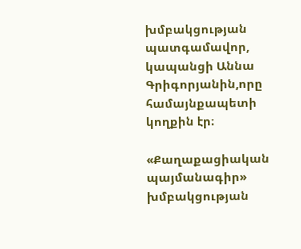խմբակցության պատգամավոր, կապանցի Աննա Գրիգորյանին,որը համայնքապետի կողքին էր։

«Քաղաքացիական պայմանագիր» խմբակցության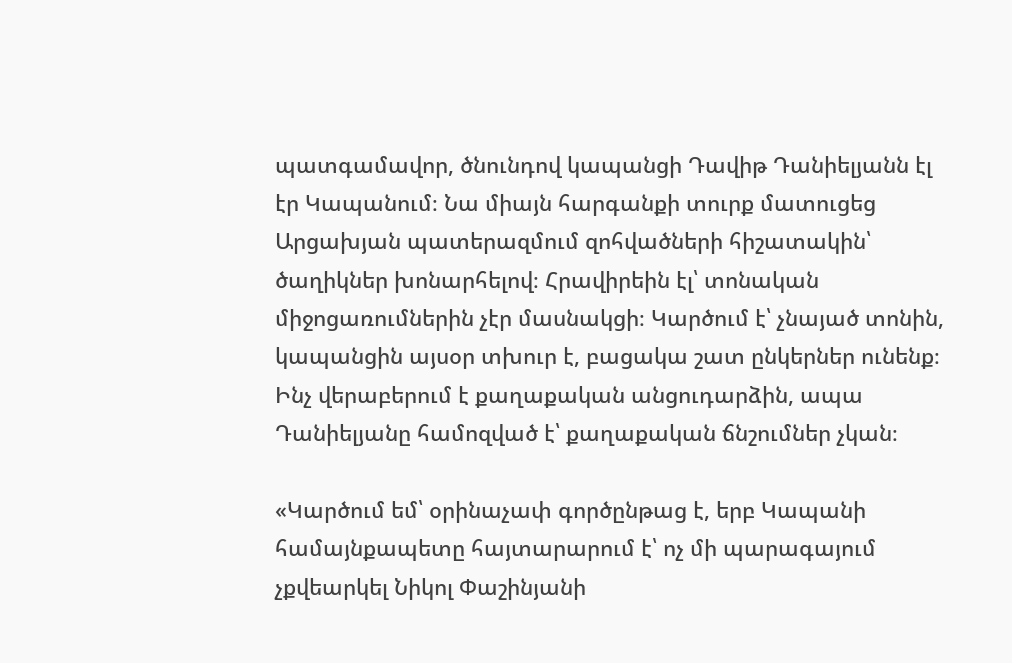պատգամավոր, ծնունդով կապանցի Դավիթ Դանիելյանն էլ էր Կապանում։ Նա միայն հարգանքի տուրք մատուցեց Արցախյան պատերազմում զոհվածների հիշատակին՝ ծաղիկներ խոնարհելով։ Հրավիրեին էլ՝ տոնական միջոցառումներին չէր մասնակցի։ Կարծում է՝ չնայած տոնին, կապանցին այսօր տխուր է, բացակա շատ ընկերներ ունենք։ Ինչ վերաբերում է քաղաքական անցուդարձին, ապա Դանիելյանը համոզված է՝ քաղաքական ճնշումներ չկան։

«Կարծում եմ՝ օրինաչափ գործընթաց է, երբ Կապանի համայնքապետը հայտարարում է՝ ոչ մի պարագայում չքվեարկել Նիկոլ Փաշինյանի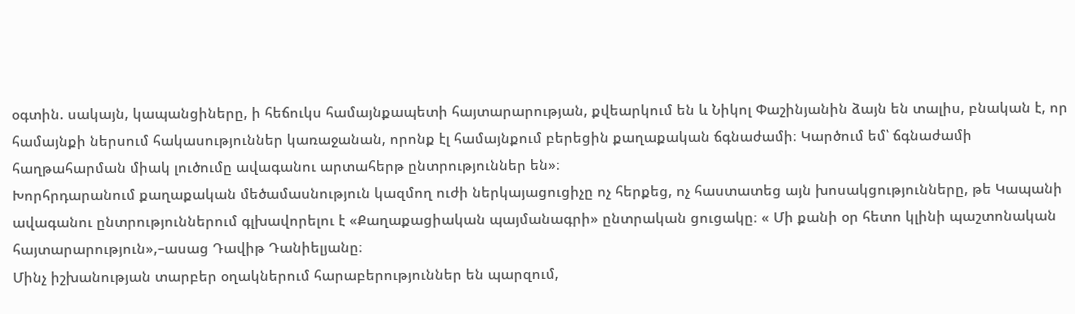օգտին. սակայն, կապանցիները, ի հեճուկս համայնքապետի հայտարարության, քվեարկում են և Նիկոլ Փաշինյանին ձայն են տալիս, բնական է, որ համայնքի ներսում հակասություններ կառաջանան, որոնք էլ համայնքում բերեցին քաղաքական ճգնաժամի։ Կարծում եմ՝ ճգնաժամի հաղթահարման միակ լուծումը ավագանու արտահերթ ընտրություններ են»։
Խորհրդարանում քաղաքական մեծամասնություն կազմող ուժի ներկայացուցիչը ոչ հերքեց, ոչ հաստատեց այն խոսակցությունները, թե Կապանի ավագանու ընտրություններում գլխավորելու է «Քաղաքացիական պայմանագրի» ընտրական ցուցակը։ « Մի քանի օր հետո կլինի պաշտոնական հայտարարություն»,–ասաց Դավիթ Դանիելյանը։
Մինչ իշխանության տարբեր օղակներում հարաբերություններ են պարզում,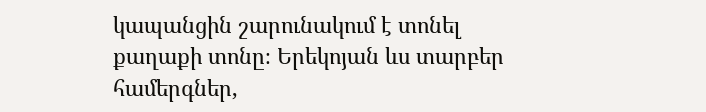կապանցին շարունակում է տոնել քաղաքի տոնը։ Երեկոյան ևս տարբեր համերգներ,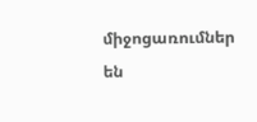միջոցառումներ են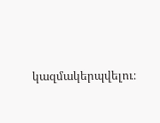կազմակերպվելու։